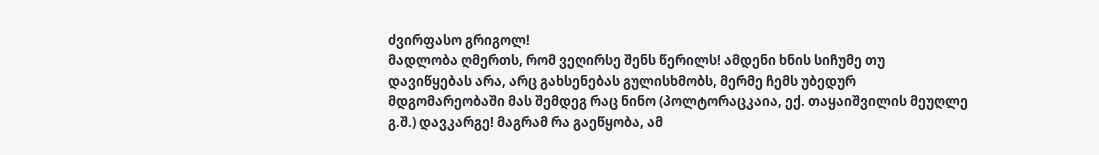ძვირფასო გრიგოლ!
მადლობა ღმერთს, რომ ვეღირსე შენს წერილს! ამდენი ხნის სიჩუმე თუ დავიწყებას არა, არც გახსენებას გულისხმობს, მერმე ჩემს უბედურ მდგომარეობაში მას შემდეგ რაც ნინო (პოლტორაცკაია, ექ. თაყაიშვილის მეუღლე გ.შ.) დავკარგე! მაგრამ რა გაეწყობა, ამ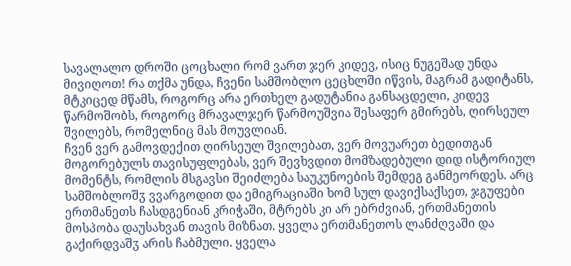სავალალო დროში ცოცხალი რომ ვართ ჯერ კიდევ, ისიც ნუგეშად უნდა მივიღოთ! რა თქმა უნდა, ჩვენი სამშობლო ცეცხლში იწვის, მაგრამ გადიტანს, მტკიცედ მწამს, როგორც არა ერთხელ გადუტანია განსაცდელი, კიდევ წარმოშობს, როგორც მრავალჯერ წარმოუშვია შესაფერ გმირებს, ღირსეულ შვილებს, რომელნიც მას მოუვლიან.
ჩვენ ვერ გამოვდექით ღირსეულ შვილებათ, ვერ მოვუარეთ ბედითგან მოგორებულს თავისუფლებას, ვერ შევხვდით მომზადებული დიდ ისტორიულ მომენტს, რომლის მსგავსი შეიძლება საუკუნოების შემდეგ განმეორდეს. არც სამშობლოშჳ ვვარგოდით და ემიგრაციაში ხომ სულ დავიქსაქსეთ, ჯგუფები ერთმანეთს ჩასდგენიან კრიჭაში, მტრებს კი არ ებრძვიან, ერთმანეთის მოსპობა დაუსახვან თავის მიზნათ. ყველა ერთმანეთოს ლანძღვაში და გაქირდვაშჳ არის ჩაბმული. ყველა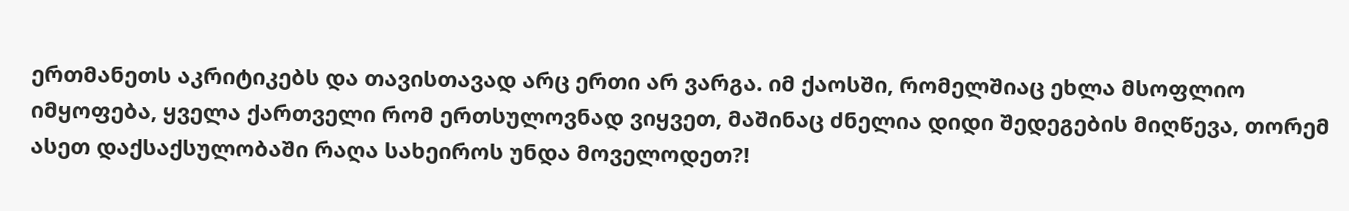ერთმანეთს აკრიტიკებს და თავისთავად არც ერთი არ ვარგა. იმ ქაოსში, რომელშიაც ეხლა მსოფლიო იმყოფება, ყველა ქართველი რომ ერთსულოვნად ვიყვეთ, მაშინაც ძნელია დიდი შედეგების მიღწევა, თორემ ასეთ დაქსაქსულობაში რაღა სახეიროს უნდა მოველოდეთ?!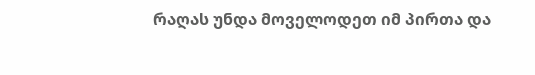რაღას უნდა მოველოდეთ იმ პირთა და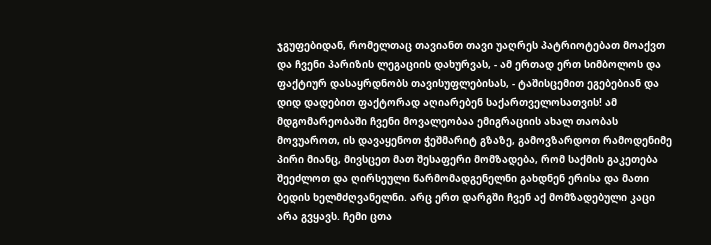ჯგუფებიდან, რომელთაც თავიანთ თავი უაღრეს პატრიოტებათ მოაქვთ და ჩვენი პარიზის ლეგაციის დახურვას, - ამ ერთად ერთ სიმბოლოს და ფაქტიურ დასაყრდნობს თავისუფლებისას, - ტაშისცემით ეგებებიან და დიდ დადებით ფაქტორად აღიარებენ საქართველოსათვის! ამ მდგომარეობაში ჩვენი მოვალეობაა ემიგრაციის ახალ თაობას მოვუაროთ, ის დავაყენოთ ჭეშმარიტ გზაზე, გამოვზარდოთ რამოდენიმე პირი მიანც, მივსცეთ მათ შესაფერი მომზადება, რომ საქმის გაკეთება შეეძლოთ და ღირსეული წარმომადგენელნი გახდნენ ერისა და მათი ბედის ხელმძღვანელნი. არც ერთ დარგში ჩვენ აქ მომზადებული კაცი არა გვყავს. ჩემი ცთა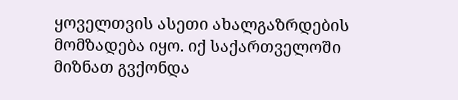ყოველთვის ასეთი ახალგაზრდების მომზადება იყო. იქ საქართველოში მიზნათ გვქონდა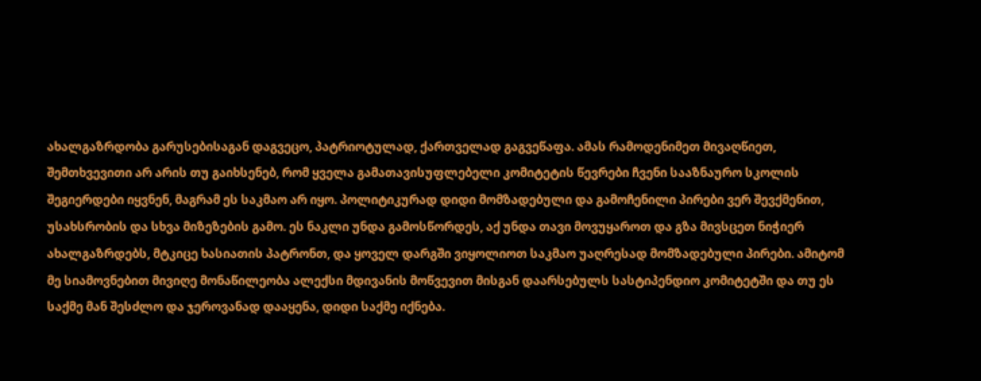ახალგაზრდობა გარუსებისაგან დაგვეცო, პატრიოტულად, ქართველად გაგვეწაფა. ამას რამოდენიმეთ მივაღწიეთ, შემთხვევითი არ არის თუ გაიხსენებ, რომ ყველა გამათავისუფლებელი კომიტეტის წევრები ჩვენი სააზნაურო სკოლის შეგიერდები იყვნენ, მაგრამ ეს საკმაო არ იყო. პოლიტიკურად დიდი მომზადებული და გამოჩენილი პირები ვერ შევქმენით, უსახსრობის და სხვა მიზეზების გამო. ეს ნაკლი უნდა გამოსწორდეს, აქ უნდა თავი მოვუყაროთ და გზა მივსცეთ ნიჭიერ ახალგაზრდებს, მტკიცე ხასიათის პატრონთ, და ყოველ დარგში ვიყოლიოთ საკმაო უაღრესად მომზადებული პირები. ამიტომ მე სიამოვნებით მივიღე მონაწილეობა ალექსი მდივანის მოწვევით მისგან დაარსებულს სასტიპენდიო კომიტეტში და თუ ეს საქმე მან შესძლო და ჯეროვანად დააყენა, დიდი საქმე იქნება.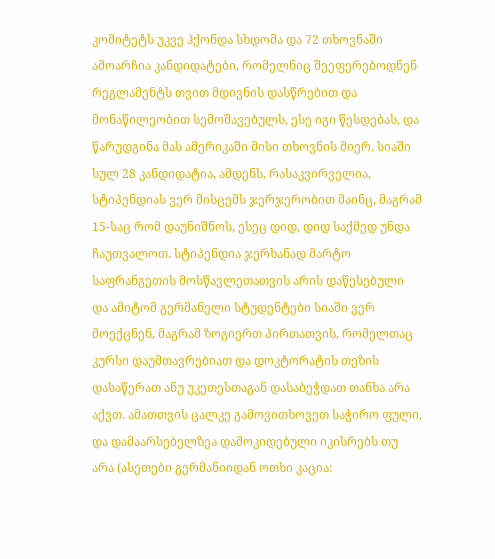კომიტეტს უკვე ჰქონდა სხდომა და 72 თხოვნაში ამოარჩია კანდიდატები, რომელნიც შეეფერებოდნენ რეგლამენტს თვით მდივნის დასწრებით და მონაწილეობით სემოშავებულს, ესე იგი წესდებას, და წარუდგინა მას ამერიკაში მისი თხოვნის მიერ. სიაში სულ 28 კანდიდატია, ამდენს, რასაკვირველია, სტიპენდიას ვერ მისცემს ჯერჯერობით მაინც, მაგრამ 15-საც რომ დაუნიშნოს, ესეც დიდ, დიდ საქმედ უნდა ჩაუთვალოთ. სტიპენდია ჯერხანად მარტო საფრანგეთის მოსწავლეთათვის არის დაწესებული და ამიტომ გერმანელი სტუდენტები სიაში ვერ მოექცნენ, მაგრამ ზოგიერთ პირთათვის, რომელთაც კურსი დაუმთავრებიათ და დოკტორატის თეზის დასაწერათ ანუ უკეთესთაგან დასაბეჭდათ თანხა არა აქვთ. ამათთვის ცალკე გამოვითხოვეთ საჭირო ფული, და დამაარსებელზეა დამოკიდებული იკისრებს თუ არა (ასეთები გერმანიიდან ოთხი კაცია: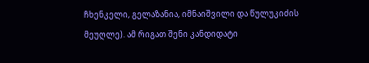ჩხენკელი, გელაზანია, იმნაიშვილი და წულუკიძის მეუღლე). ამ რიგათ შენი კანდიდატი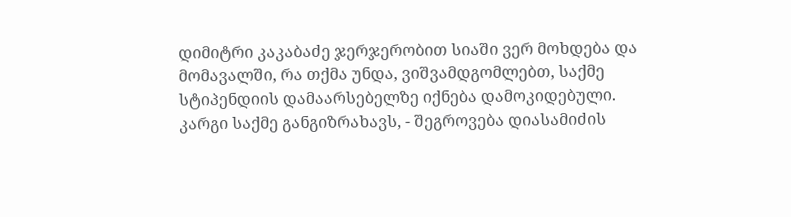დიმიტრი კაკაბაძე ჯერჯერობით სიაში ვერ მოხდება და მომავალში, რა თქმა უნდა, ვიშვამდგომლებთ, საქმე სტიპენდიის დამაარსებელზე იქნება დამოკიდებული.
კარგი საქმე განგიზრახავს, - შეგროვება დიასამიძის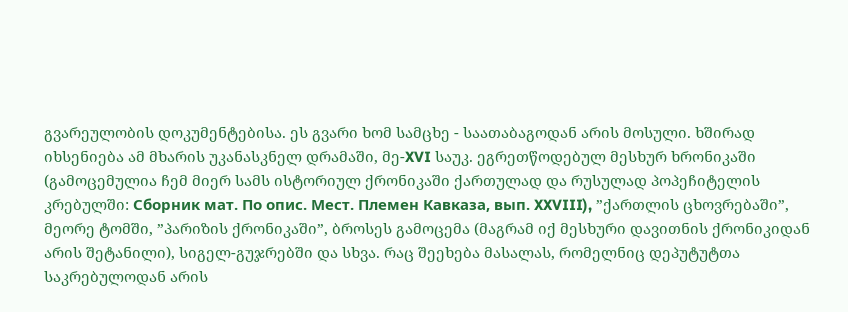გვარეულობის დოკუმენტებისა. ეს გვარი ხომ სამცხე - საათაბაგოდან არის მოსული. ხშირად იხსენიება ამ მხარის უკანასკნელ დრამაში, მე-XVI საუკ. ეგრეთწოდებულ მესხურ ხრონიკაში (გამოცემულია ჩემ მიერ სამს ისტორიულ ქრონიკაში ქართულად და რუსულად პოპეჩიტელის კრებულში: Сборник мат. По опис. Мест. Племен Кавказа, вып. XXVIII), ”ქართლის ცხოვრებაში”, მეორე ტომში, ”პარიზის ქრონიკაში”, ბროსეს გამოცემა (მაგრამ იქ მესხური დავითნის ქრონიკიდან არის შეტანილი), სიგელ-გუჯრებში და სხვა. რაც შეეხება მასალას, რომელნიც დეპუტუტთა საკრებულოდან არის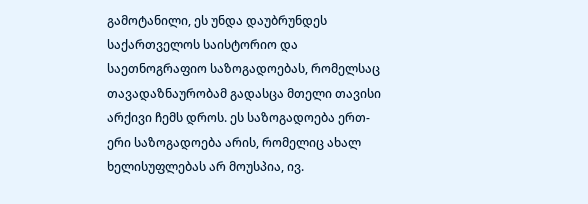გამოტანილი, ეს უნდა დაუბრუნდეს საქართველოს საისტორიო და საეთნოგრაფიო საზოგადოებას, რომელსაც თავადაზნაურობამ გადასცა მთელი თავისი არქივი ჩემს დროს. ეს საზოგადოება ერთ-ერი საზოგადოება არის, რომელიც ახალ ხელისუფლებას არ მოუსპია, ივ.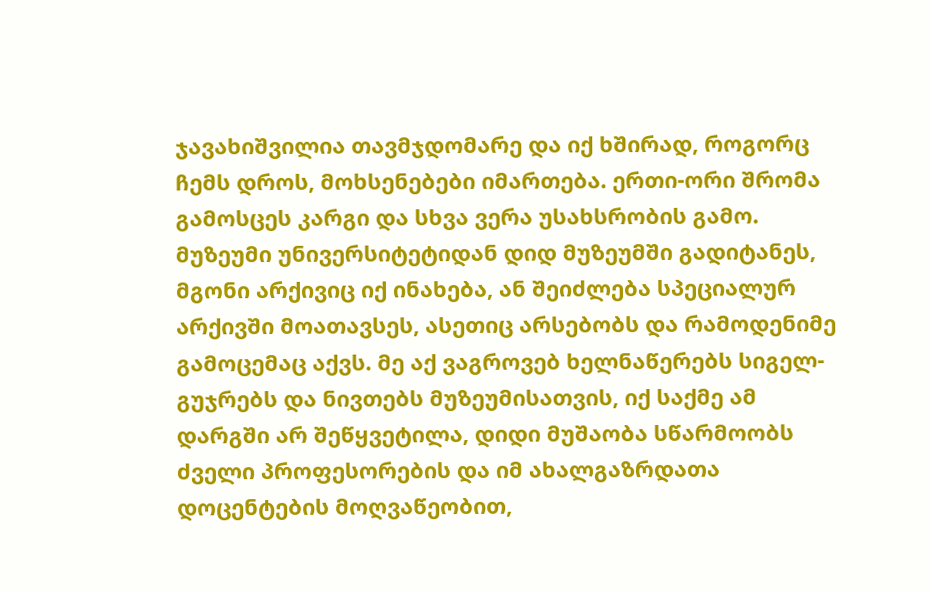ჯავახიშვილია თავმჯდომარე და იქ ხშირად, როგორც ჩემს დროს, მოხსენებები იმართება. ერთი-ორი შრომა გამოსცეს კარგი და სხვა ვერა უსახსრობის გამო. მუზეუმი უნივერსიტეტიდან დიდ მუზეუმში გადიტანეს, მგონი არქივიც იქ ინახება, ან შეიძლება სპეციალურ არქივში მოათავსეს, ასეთიც არსებობს და რამოდენიმე გამოცემაც აქვს. მე აქ ვაგროვებ ხელნაწერებს სიგელ-გუჯრებს და ნივთებს მუზეუმისათვის, იქ საქმე ამ დარგში არ შეწყვეტილა, დიდი მუშაობა სწარმოობს ძველი პროფესორების და იმ ახალგაზრდათა დოცენტების მოღვაწეობით,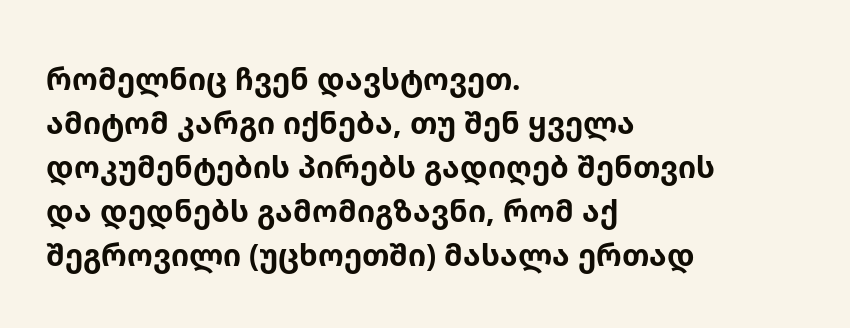რომელნიც ჩვენ დავსტოვეთ.
ამიტომ კარგი იქნება, თუ შენ ყველა დოკუმენტების პირებს გადიღებ შენთვის და დედნებს გამომიგზავნი, რომ აქ შეგროვილი (უცხოეთში) მასალა ერთად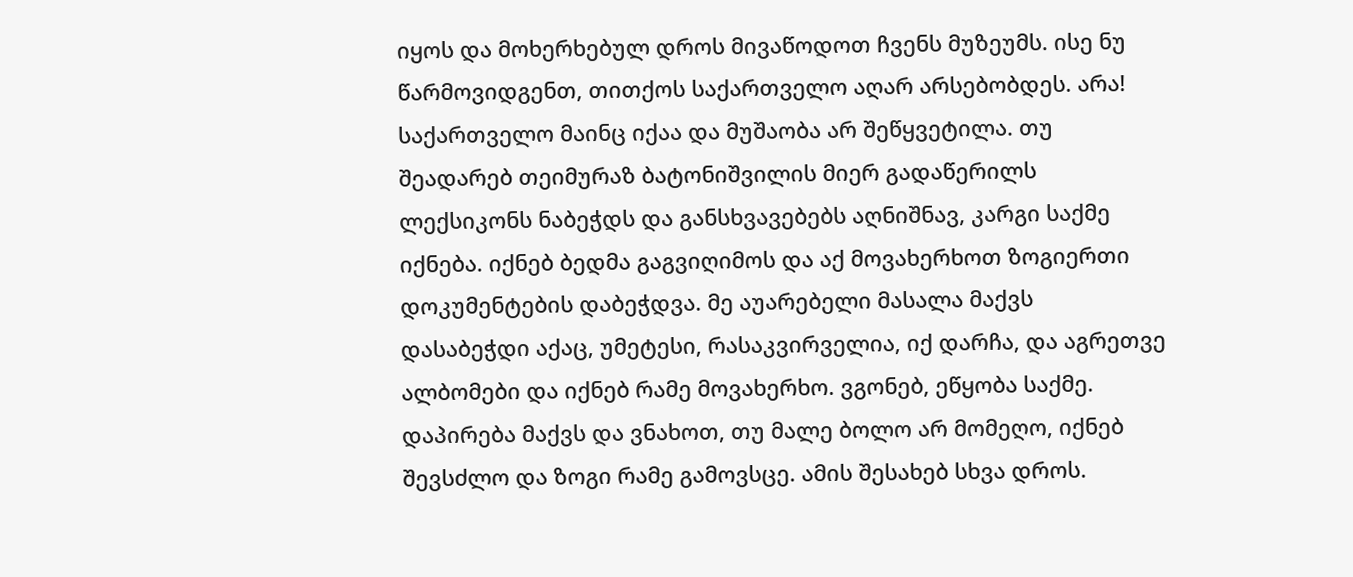იყოს და მოხერხებულ დროს მივაწოდოთ ჩვენს მუზეუმს. ისე ნუ წარმოვიდგენთ, თითქოს საქართველო აღარ არსებობდეს. არა! საქართველო მაინც იქაა და მუშაობა არ შეწყვეტილა. თუ შეადარებ თეიმურაზ ბატონიშვილის მიერ გადაწერილს ლექსიკონს ნაბეჭდს და განსხვავებებს აღნიშნავ, კარგი საქმე იქნება. იქნებ ბედმა გაგვიღიმოს და აქ მოვახერხოთ ზოგიერთი დოკუმენტების დაბეჭდვა. მე აუარებელი მასალა მაქვს დასაბეჭდი აქაც, უმეტესი, რასაკვირველია, იქ დარჩა, და აგრეთვე ალბომები და იქნებ რამე მოვახერხო. ვგონებ, ეწყობა საქმე. დაპირება მაქვს და ვნახოთ, თუ მალე ბოლო არ მომეღო, იქნებ შევსძლო და ზოგი რამე გამოვსცე. ამის შესახებ სხვა დროს.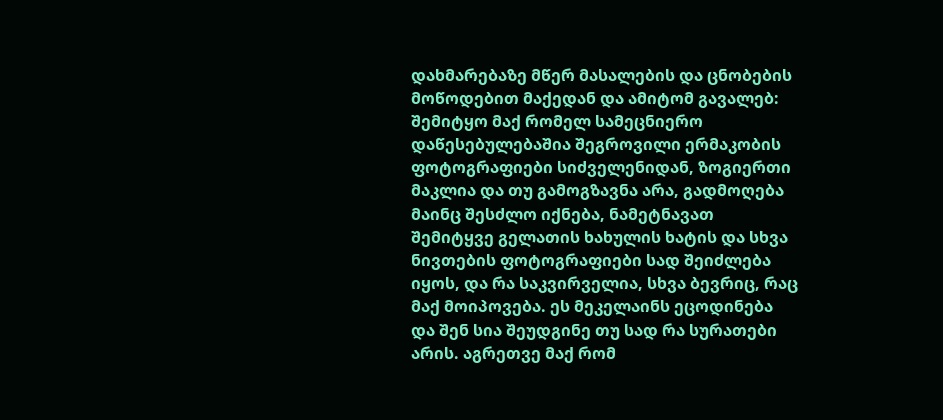დახმარებაზე მწერ მასალების და ცნობების მოწოდებით მაქედან და ამიტომ გავალებ: შემიტყო მაქ რომელ სამეცნიერო დაწესებულებაშია შეგროვილი ერმაკობის ფოტოგრაფიები სიძველენიდან, ზოგიერთი მაკლია და თუ გამოგზავნა არა, გადმოღება მაინც შესძლო იქნება, ნამეტნავათ შემიტყვე გელათის ხახულის ხატის და სხვა ნივთების ფოტოგრაფიები სად შეიძლება იყოს, და რა საკვირველია, სხვა ბევრიც, რაც მაქ მოიპოვება. ეს მეკელაინს ეცოდინება და შენ სია შეუდგინე თუ სად რა სურათები არის. აგრეთვე მაქ რომ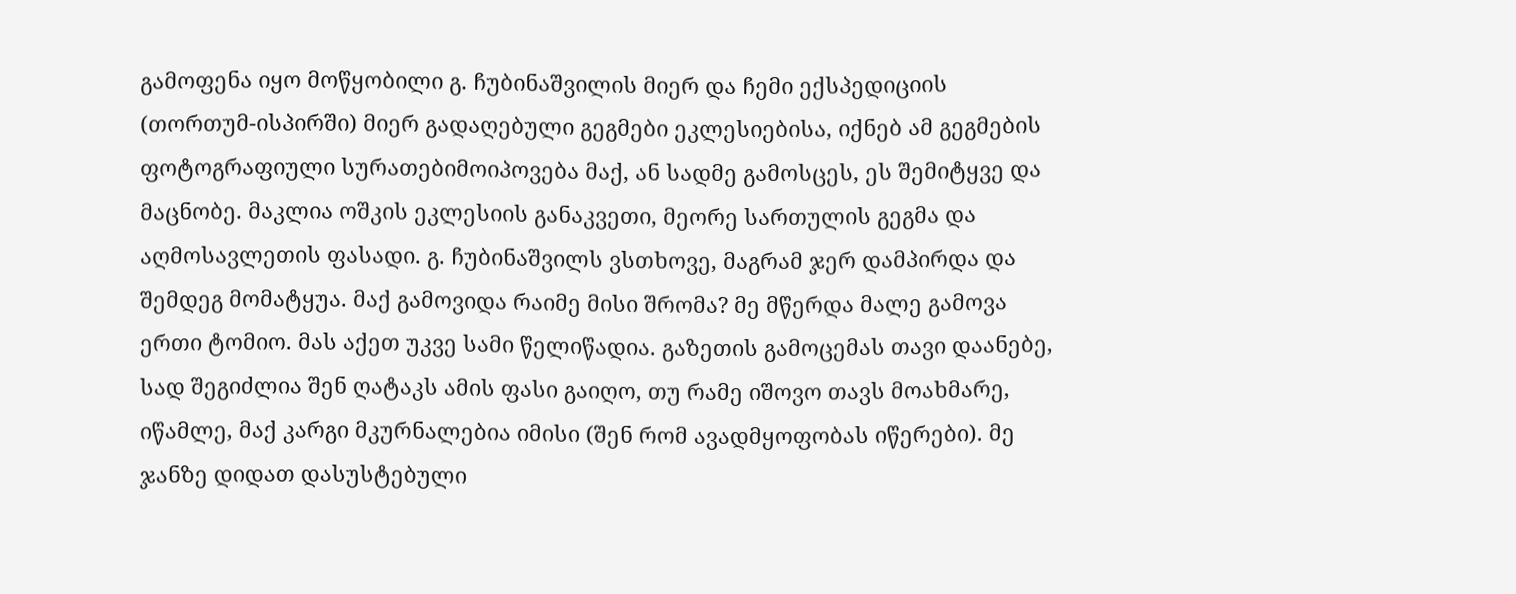გამოფენა იყო მოწყობილი გ. ჩუბინაშვილის მიერ და ჩემი ექსპედიციის (თორთუმ-ისპირში) მიერ გადაღებული გეგმები ეკლესიებისა, იქნებ ამ გეგმების ფოტოგრაფიული სურათებიმოიპოვება მაქ, ან სადმე გამოსცეს, ეს შემიტყვე და მაცნობე. მაკლია ოშკის ეკლესიის განაკვეთი, მეორე სართულის გეგმა და აღმოსავლეთის ფასადი. გ. ჩუბინაშვილს ვსთხოვე, მაგრამ ჯერ დამპირდა და შემდეგ მომატყუა. მაქ გამოვიდა რაიმე მისი შრომა? მე მწერდა მალე გამოვა ერთი ტომიო. მას აქეთ უკვე სამი წელიწადია. გაზეთის გამოცემას თავი დაანებე, სად შეგიძლია შენ ღატაკს ამის ფასი გაიღო, თუ რამე იშოვო თავს მოახმარე, იწამლე, მაქ კარგი მკურნალებია იმისი (შენ რომ ავადმყოფობას იწერები). მე ჯანზე დიდათ დასუსტებული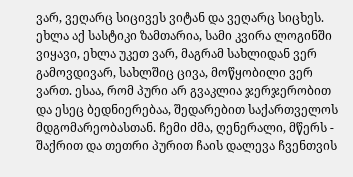ვარ, ვეღარც სიცივეს ვიტან და ვეღარც სიცხეს. ეხლა აქ სასტიკი ზამთარია, სამი კვირა ლოგინში ვიყავი, ეხლა უკეთ ვარ, მაგრამ სახლიდან ვერ გამოვდივარ, სახლშიც ცივა, მოწყობილი ვერ ვართ. ესაა, რომ პური არ გვაკლია ჯერჯერობით და ესეც ბედნიერებაა, შედარებით საქართველოს მდგომარეობასთან. ჩემი ძმა, ღენერალი, მწერს - შაქრით და თეთრი პურით ჩაის დალევა ჩვენთვის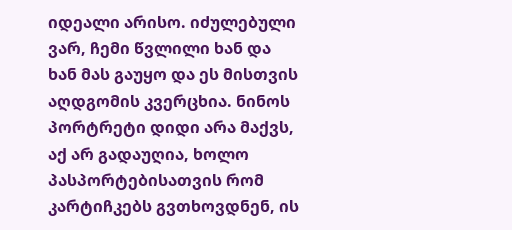იდეალი არისო. იძულებული ვარ, ჩემი წვლილი ხან და ხან მას გაუყო და ეს მისთვის აღდგომის კვერცხია. ნინოს პორტრეტი დიდი არა მაქვს, აქ არ გადაუღია, ხოლო პასპორტებისათვის რომ კარტიჩკებს გვთხოვდნენ, ის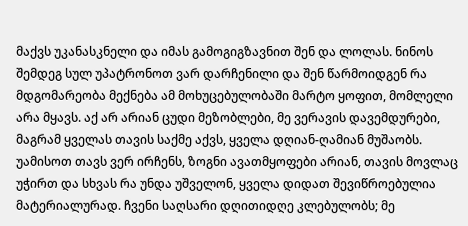მაქვს უკანასკნელი და იმას გამოგიგზავნით შენ და ლოლას. ნინოს შემდეგ სულ უპატრონოთ ვარ დარჩენილი და შენ წარმოიდგენ რა მდგომარეობა მექნება ამ მოხუცებულობაში მარტო ყოფით, მომლელი არა მყავს. აქ არ არიან ცუდი მეზობლები, მე ვერავის დავემდურები, მაგრამ ყველას თავის საქმე აქვს, ყველა დღიან-ღამიან მუშაობს. უამისოთ თავს ვერ ირჩენს, ზოგნი ავათმყოფები არიან, თავის მოვლაც უჭირთ და სხვას რა უნდა უშველონ, ყველა დიდათ შევიწროებულია მატერიალურად. ჩვენი საღსარი დღითიდღე კლებულობს; მე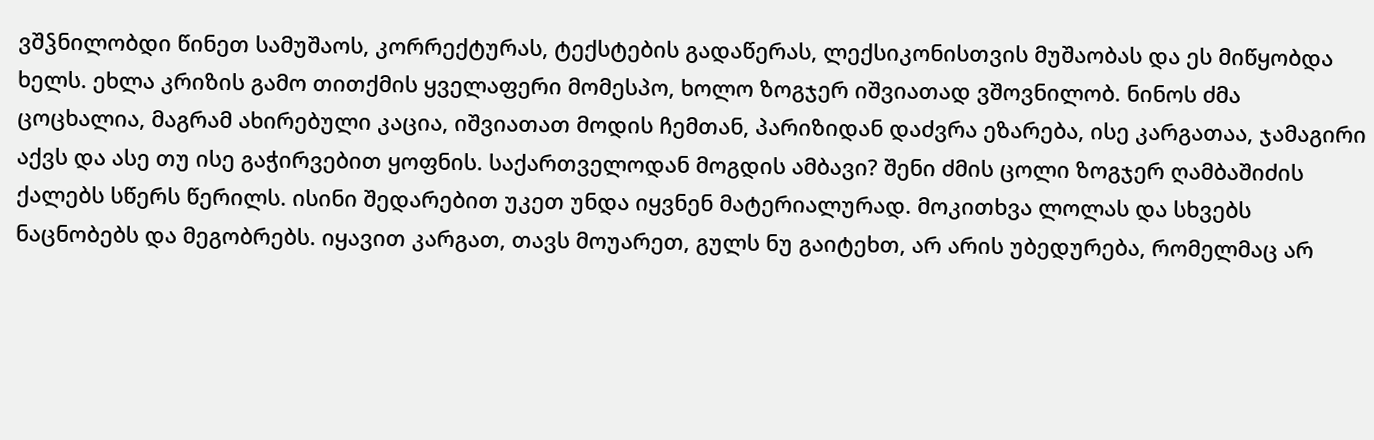ვშჴნილობდი წინეთ სამუშაოს, კორრექტურას, ტექსტების გადაწერას, ლექსიკონისთვის მუშაობას და ეს მიწყობდა ხელს. ეხლა კრიზის გამო თითქმის ყველაფერი მომესპო, ხოლო ზოგჯერ იშვიათად ვშოვნილობ. ნინოს ძმა ცოცხალია, მაგრამ ახირებული კაცია, იშვიათათ მოდის ჩემთან, პარიზიდან დაძვრა ეზარება, ისე კარგათაა, ჯამაგირი აქვს და ასე თუ ისე გაჭირვებით ყოფნის. საქართველოდან მოგდის ამბავი? შენი ძმის ცოლი ზოგჯერ ღამბაშიძის ქალებს სწერს წერილს. ისინი შედარებით უკეთ უნდა იყვნენ მატერიალურად. მოკითხვა ლოლას და სხვებს ნაცნობებს და მეგობრებს. იყავით კარგათ, თავს მოუარეთ, გულს ნუ გაიტეხთ, არ არის უბედურება, რომელმაც არ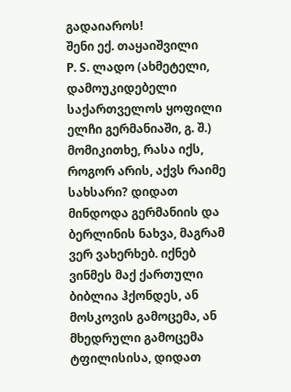გადაიაროს!
შენი ექ. თაყაიშვილი
P. S. ლადო (ახმეტელი, დამოუკიდებელი საქართველოს ყოფილი ელჩი გერმანიაში, გ. შ.) მომიკითხე, რასა იქს, როგორ არის, აქვს რაიმე სახსარი? დიდათ მინდოდა გერმანიის და ბერლინის ნახვა, მაგრამ ვერ ვახერხებ. იქნებ ვინმეს მაქ ქართული ბიბლია ჰქონდეს, ან მოსკოვის გამოცემა, ან მხედრული გამოცემა ტფილისისა, დიდათ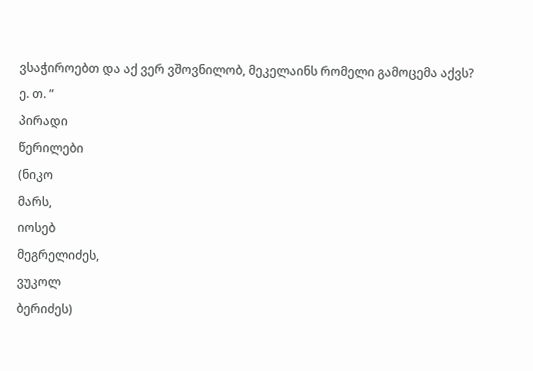ვსაჭიროებთ და აქ ვერ ვშოვნილობ, მეკელაინს რომელი გამოცემა აქვს?
ე. თ. ”
პირადი
წერილები
(ნიკო
მარს,
იოსებ
მეგრელიძეს,
ვუკოლ
ბერიძეს)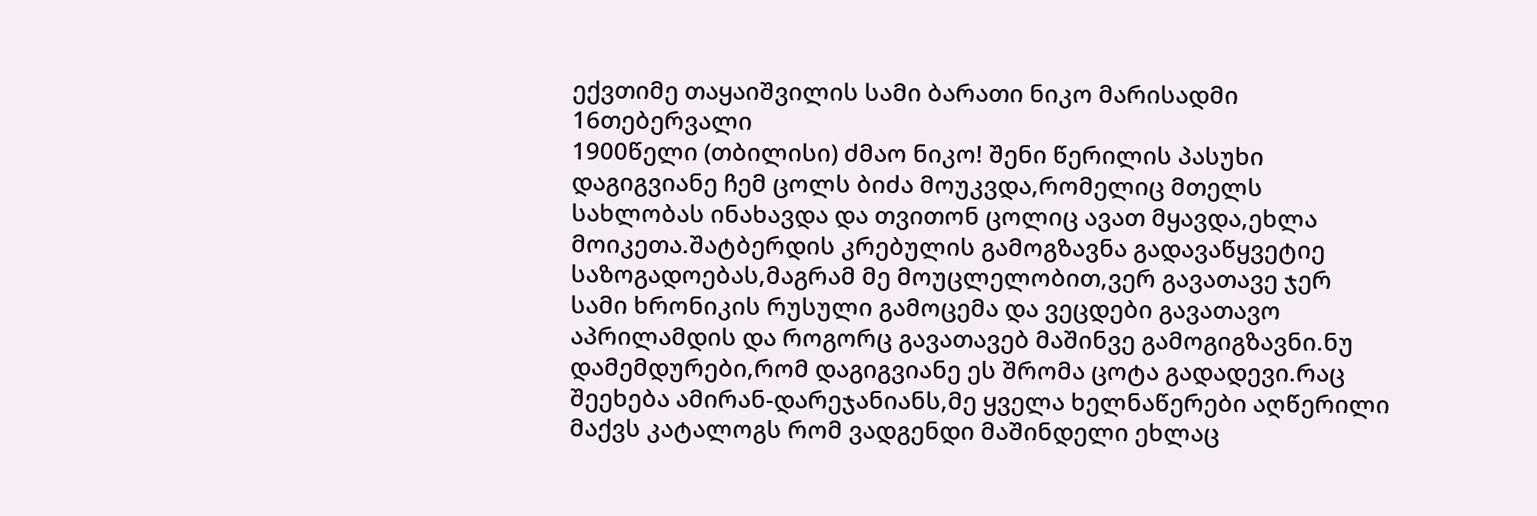ექვთიმე თაყაიშვილის სამი ბარათი ნიკო მარისადმი
16თებერვალი
1900წელი (თბილისი) ძმაო ნიკო! შენი წერილის პასუხი დაგიგვიანე ჩემ ცოლს ბიძა მოუკვდა,რომელიც მთელს სახლობას ინახავდა და თვითონ ცოლიც ავათ მყავდა,ეხლა მოიკეთა.შატბერდის კრებულის გამოგზავნა გადავაწყვეტიე საზოგადოებას,მაგრამ მე მოუცლელობით,ვერ გავათავე ჯერ სამი ხრონიკის რუსული გამოცემა და ვეცდები გავათავო აპრილამდის და როგორც გავათავებ მაშინვე გამოგიგზავნი.ნუ დამემდურები,რომ დაგიგვიანე ეს შრომა ცოტა გადადევი.რაც შეეხება ამირან-დარეჯანიანს,მე ყველა ხელნაწერები აღწერილი მაქვს კატალოგს რომ ვადგენდი მაშინდელი ეხლაც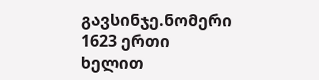გავსინჯე.ნომერი 1623 ერთი ხელით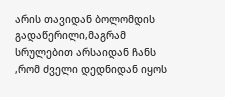არის თავიდან ბოლომდის გადაწერილი,მაგრამ სრულებით არსაიდან ჩანს ,რომ ძველი დედნიდან იყოს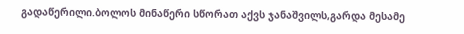გადაწერილი.ბოლოს მინაწერი სწორათ აქვს ჯანაშვილს,გარდა მესამე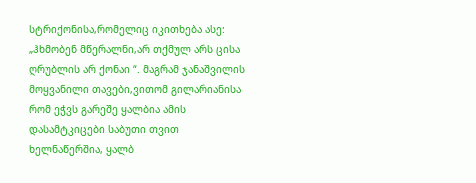სტრიქონისა,რომელიც იკითხება ასე: „ჰხმობენ მწერალნი,არ თქმულ არს ცისა ღრუბლის არ ქონაი “. მაგრამ ჯანაშვილის მოყვანილი თავები,ვითომ გილარიანისა რომ ეჭვს გარეშე ყალბია ამის დასამტკიცები საბუთი თვით ხელნაწერშია, ყალბ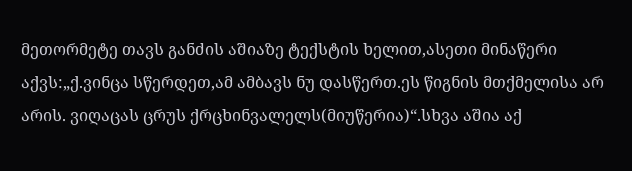მეთორმეტე თავს განძის აშიაზე ტექსტის ხელით,ასეთი მინაწერი აქვს:„ქ.ვინცა სწერდეთ,ამ ამბავს ნუ დასწერთ.ეს წიგნის მთქმელისა არ არის. ვიღაცას ცრუს ქრცხინვალელს(მიუწერია)“.სხვა აშია აქ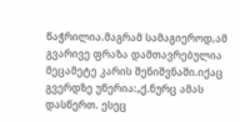წაჭრილია.მაგრამ სამაგიეროდ,ამ გვარივე ფრაზა დამთავრებულია მეცამეტე კარის შენიშვნაში.იქაც გვერდზე უწერია:„ქ.ნურც ამას დასწერთ. ესეც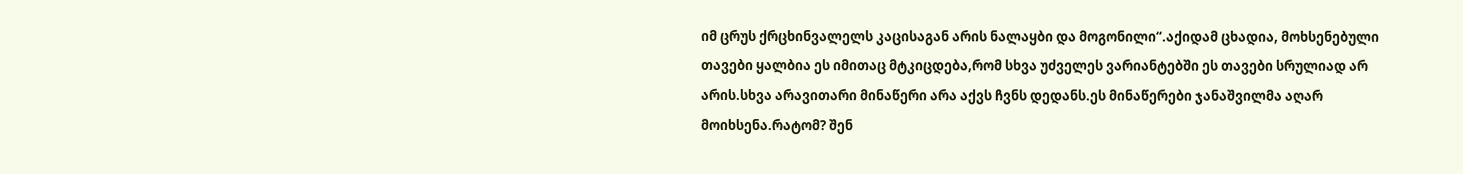იმ ცრუს ქრცხინვალელს კაცისაგან არის ნალაყბი და მოგონილი“.აქიდამ ცხადია, მოხსენებული თავები ყალბია ეს იმითაც მტკიცდება,რომ სხვა უძველეს ვარიანტებში ეს თავები სრულიად არ არის.სხვა არავითარი მინაწერი არა აქვს ჩვნს დედანს.ეს მინაწერები ჯანაშვილმა აღარ მოიხსენა.რატომ? შენ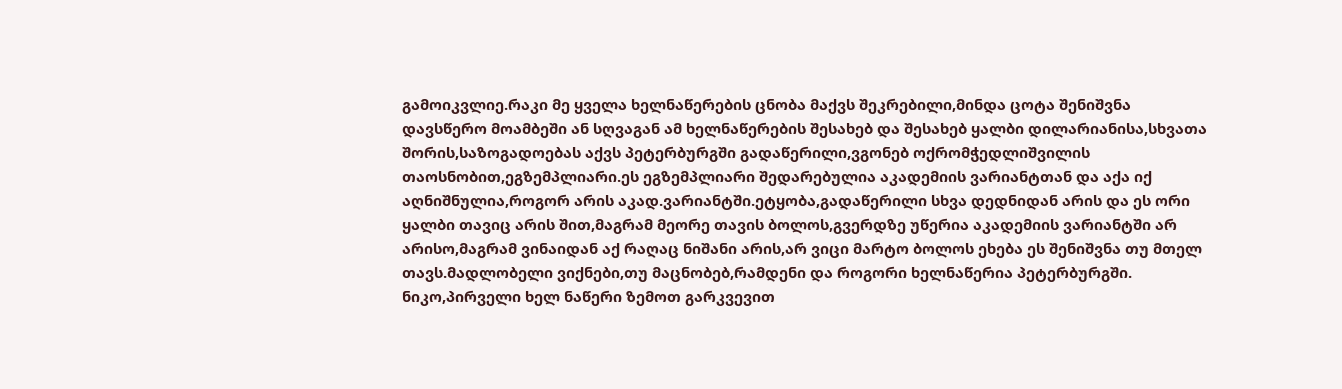გამოიკვლიე.რაკი მე ყველა ხელნაწერების ცნობა მაქვს შეკრებილი,მინდა ცოტა შენიშვნა დავსწერო მოამბეში ან სღვაგან ამ ხელნაწერების შესახებ და შესახებ ყალბი დილარიანისა,სხვათა შორის,საზოგადოებას აქვს პეტერბურგში გადაწერილი,ვგონებ ოქრომჭედლიშვილის თაოსნობით,ეგზემპლიარი.ეს ეგზემპლიარი შედარებულია აკადემიის ვარიანტთან და აქა იქ აღნიშნულია,როგორ არის აკად.ვარიანტში.ეტყობა,გადაწერილი სხვა დედნიდან არის და ეს ორი ყალბი თავიც არის შით,მაგრამ მეორე თავის ბოლოს,გვერდზე უწერია აკადემიის ვარიანტში არ არისო,მაგრამ ვინაიდან აქ რაღაც ნიშანი არის,არ ვიცი მარტო ბოლოს ეხება ეს შენიშვნა თუ მთელ თავს.მადლობელი ვიქნები,თუ მაცნობებ,რამდენი და როგორი ხელნაწერია პეტერბურგში. ნიკო,პირველი ხელ ნაწერი ზემოთ გარკვევით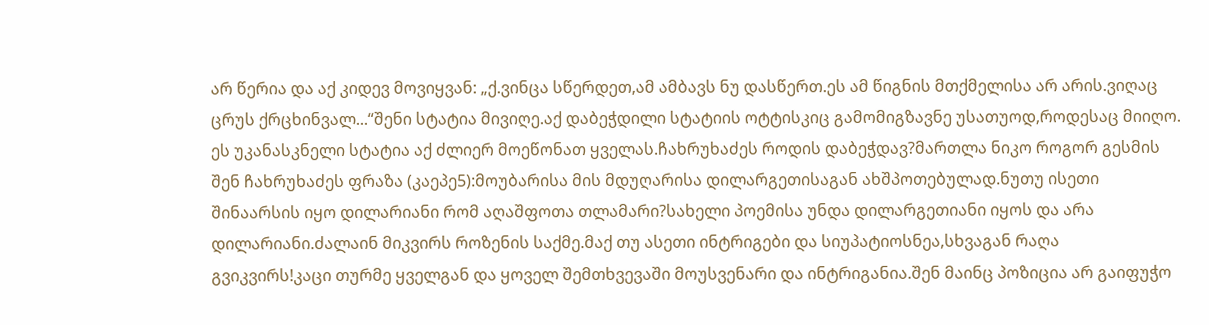არ წერია და აქ კიდევ მოვიყვან: „ქ.ვინცა სწერდეთ,ამ ამბავს ნუ დასწერთ.ეს ამ წიგნის მთქმელისა არ არის.ვიღაც ცრუს ქრცხინვალ...“შენი სტატია მივიღე.აქ დაბეჭდილი სტატიის ოტტისკიც გამომიგზავნე უსათუოდ,როდესაც მიიღო. ეს უკანასკნელი სტატია აქ ძლიერ მოეწონათ ყველას.ჩახრუხაძეს როდის დაბეჭდავ?მართლა ნიკო როგორ გესმის შენ ჩახრუხაძეს ფრაზა (კაეპე5):მოუბარისა მის მდუღარისა დილარგეთისაგან ახშპოთებულად.ნუთუ ისეთი შინაარსის იყო დილარიანი რომ აღაშფოთა თლამარი?სახელი პოემისა უნდა დილარგეთიანი იყოს და არა დილარიანი.ძალაინ მიკვირს როზენის საქმე.მაქ თუ ასეთი ინტრიგები და სიუპატიოსნეა,სხვაგან რაღა გვიკვირს!კაცი თურმე ყველგან და ყოველ შემთხვევაში მოუსვენარი და ინტრიგანია.შენ მაინც პოზიცია არ გაიფუჭო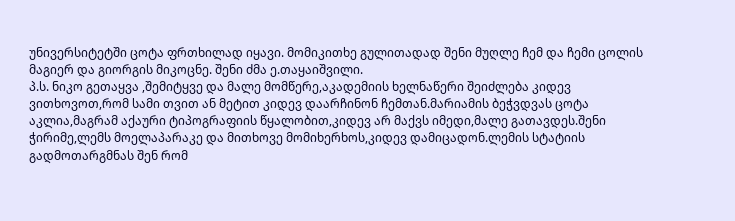უნივერსიტეტში ცოტა ფრთხილად იყავი. მომიკითხე გულითადად შენი მუღლე ჩემ და ჩემი ცოლის მაგიერ და გიორგის მიკოცნე. შენი ძმა ე.თაყაიშვილი.
პ.ს. ნიკო გეთაყვა ,შემიტყვე და მალე მომწერე,აკადემიის ხელნაწერი შეიძლება კიდევ ვითხოვოთ,რომ სამი თვით ან მეტით კიდევ დაარჩინონ ჩემთან.მარიამის ბეჭვდვას ცოტა აკლია,მაგრამ აქაური ტიპოგრაფიის წყალობით,კიდევ არ მაქვს იმედი,მალე გათავდეს.შენი ჭირიმე,ლემს მოელაპარაკე და მითხოვე მომიხერხოს,კიდევ დამიცადონ.ლემის სტატიის გადმოთარგმნას შენ რომ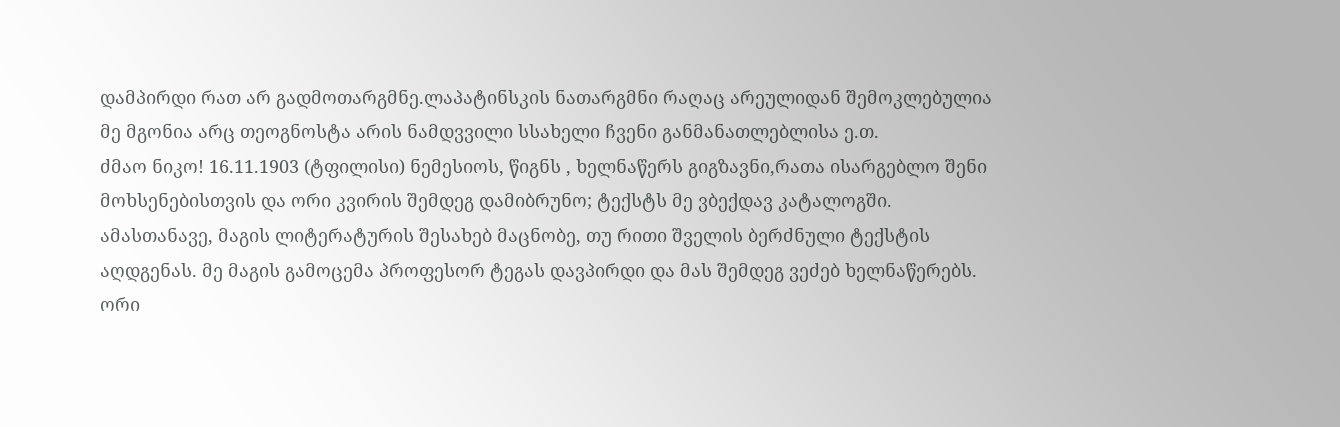დამპირდი რათ არ გადმოთარგმნე.ლაპატინსკის ნათარგმნი რაღაც არეულიდან შემოკლებულია მე მგონია არც თეოგნოსტა არის ნამდვვილი სსახელი ჩვენი განმანათლებლისა ე.თ.
ძმაო ნიკო! 16.11.1903 (ტფილისი) ნემესიოს, წიგნს , ხელნაწერს გიგზავნი,რათა ისარგებლო შენი მოხსენებისთვის და ორი კვირის შემდეგ დამიბრუნო; ტექსტს მე ვბექდავ კატალოგში. ამასთანავე, მაგის ლიტერატურის შესახებ მაცნობე, თუ რითი შველის ბერძნული ტექსტის აღდგენას. მე მაგის გამოცემა პროფესორ ტეგას დავპირდი და მას შემდეგ ვეძებ ხელნაწერებს. ორი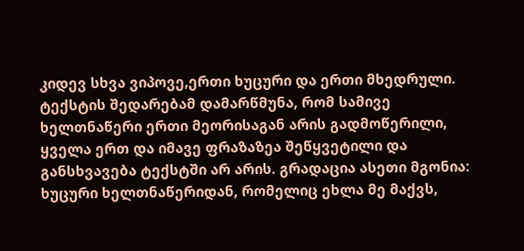კიდევ სხვა ვიპოვე,ერთი ხუცური და ერთი მხედრული. ტექსტის შედარებამ დამარწმუნა, რომ სამივე ხელთნაწერი ერთი მეორისაგან არის გადმოწერილი, ყველა ერთ და იმავე ფრაზაზეა შეწყვეტილი და განსხვავება ტექსტში არ არის. გრადაცია ასეთი მგონია: ხუცური ხელთნაწერიდან, რომელიც ეხლა მე მაქვს,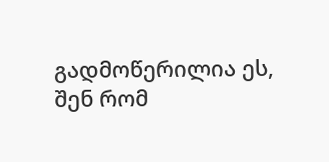გადმოწერილია ეს, შენ რომ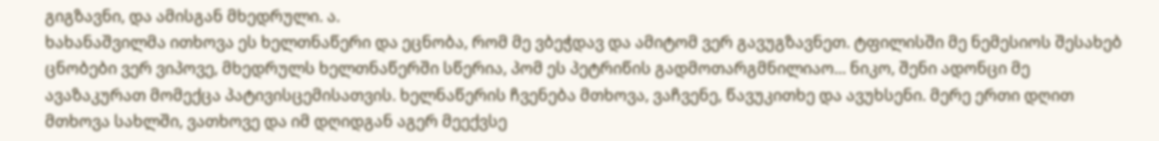გიგზავნი, და ამისგან მხედრული. ა.
ხახანაშვილმა ითხოვა ეს ხელთნაწერი და ეცნობა, რომ მე ვბეჭდავ და ამიტომ ვერ გავუგზავნეთ. ტფილისში მე ნემესიოს შესახებ ცნობები ვერ ვიპოვე, მხედრულს ხელთნაწერში სწერია, პომ ეს პეტრიწის გადმოთარგმნილიაო... ნიკო, შენი ადონცი მე ავაზაკურათ მომექცა პატივისცემისათვის. ხელნაწერის ჩვენება მთხოვა, ვაჩვენე, წავუკითხე და ავუხსენი. მერე ერთი დღით მთხოვა სახლში, ვათხოვე და იმ დღიდგან აგერ მეექვსე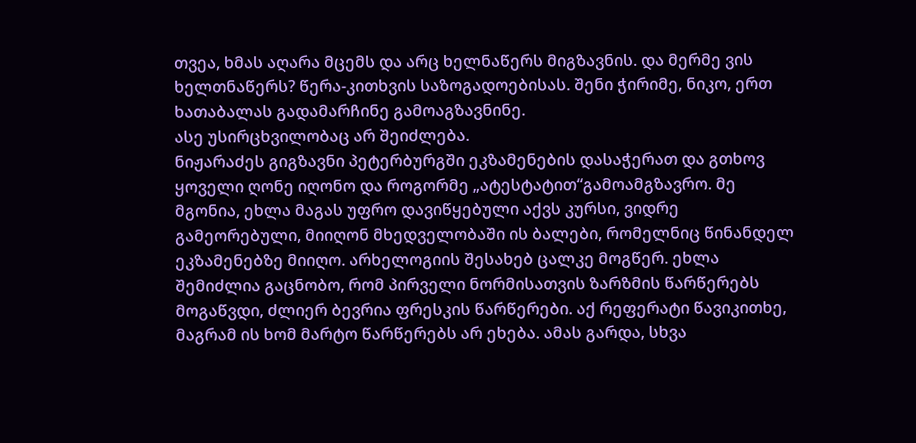თვეა, ხმას აღარა მცემს და არც ხელნაწერს მიგზავნის. და მერმე ვის ხელთნაწერს? წერა-კითხვის საზოგადოებისას. შენი ჭირიმე, ნიკო, ერთ ხათაბალას გადამარჩინე გამოაგზავნინე.
ასე უსირცხვილობაც არ შეიძლება.
ნიჟარაძეს გიგზავნი პეტერბურგში ეკზამენების დასაჭერათ და გთხოვ ყოველი ღონე იღონო და როგორმე „ატესტატით“გამოამგზავრო. მე მგონია, ეხლა მაგას უფრო დავიწყებული აქვს კურსი, ვიდრე გამეორებული, მიიღონ მხედველობაში ის ბალები, რომელნიც წინანდელ ეკზამენებზე მიიღო. არხელოგიის შესახებ ცალკე მოგწერ. ეხლა შემიძლია გაცნობო, რომ პირველი ნორმისათვის ზარზმის წარწერებს მოგაწვდი, ძლიერ ბევრია ფრესკის წარწერები. აქ რეფერატი წავიკითხე, მაგრამ ის ხომ მარტო წარწერებს არ ეხება. ამას გარდა, სხვა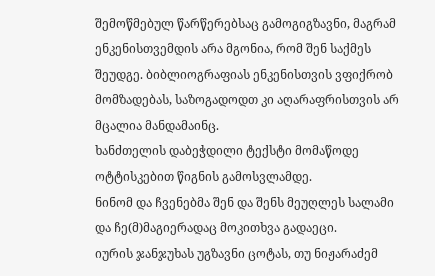შემოწმებულ წარწერებსაც გამოგიგზავნი, მაგრამ ენკენისთვემდის არა მგონია, რომ შენ საქმეს შეუდგე. ბიბლიოგრაფიას ენკენისთვის ვფიქრობ მომზადებას, საზოგადოდთ კი აღარაფრისთვის არ მცალია მანდამაინც.
ხანძთელის დაბეჭდილი ტექსტი მომაწოდე ოტტისკებით წიგნის გამოსვლამდე.
ნინომ და ჩვენებმა შენ და შენს მეუღლეს სალამი და ჩე(მ)მაგიერადაც მოკითხვა გადაეცი.
იურის ჯანჯუხას უგზავნი ცოტას, თუ ნიჟარაძემ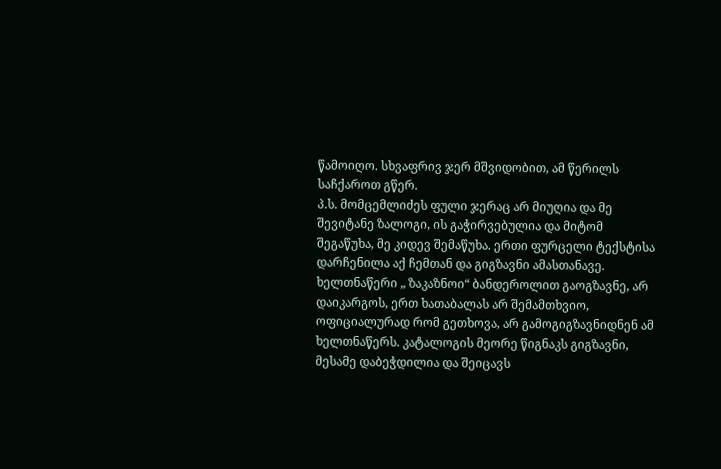წამოიღო. სხვაფრივ ჯერ მშვიდობით, ამ წერილს საჩქაროთ გწერ.
პ.ს. მომცემლიძეს ფული ჯერაც არ მიუღია და მე შევიტანე ზალოგი, ის გაჭირვებულია და მიტომ შეგაწუხა, მე კიდევ შემაწუხა. ერთი ფურცელი ტექსტისა დარჩენილა აქ ჩემთან და გიგზავნი ამასთანავე. ხელთნაწერი „ ზაკაზნოი“ ბანდეროლით გაოგზავნე, არ დაიკარგოს, ერთ ხათაბალას არ შემამთხვიო, ოფიციალურად რომ გეთხოვა, არ გამოგიგზავნიდნენ ამ ხელთნაწერს. კატალოგის მეორე წიგნაკს გიგზავნი, მესამე დაბეჭდილია და შეიცავს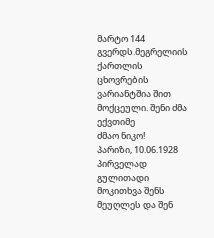მარტო 144 გვერდს.მეგრელიის ქართლის ცხოვრების ვარიანტშია შით მოქცეული. შენი ძმა ექვთიმე
ძმაო ნიკო!
პარიზი, 10.06.1928 პირველად გულითადი მოკითხვა შენს მეუღლეს და შენ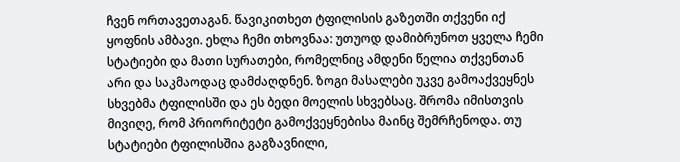ჩვენ ორთავეთაგან. წავიკითხეთ ტფილისის გაზეთში თქვენი იქ ყოფნის ამბავი. ეხლა ჩემი თხოვნაა: უთუოდ დამიბრუნოთ ყველა ჩემი სტატიები და მათი სურათები, რომელნიც ამდენი წელია თქვენთან არი და საკმაოდაც დამძაღდნენ. ზოგი მასალები უკვე გამოაქვეყნეს სხვებმა ტფილისში და ეს ბედი მოელის სხვებსაც. შრომა იმისთვის მივიღე, რომ პრიორიტეტი გამოქვეყნებისა მაინც შემრჩენოდა. თუ სტატიები ტფილისშია გაგზავნილი,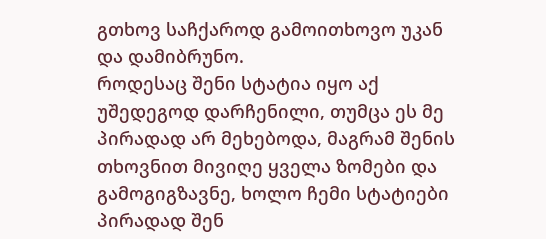გთხოვ საჩქაროდ გამოითხოვო უკან და დამიბრუნო.
როდესაც შენი სტატია იყო აქ უშედეგოდ დარჩენილი, თუმცა ეს მე პირადად არ მეხებოდა, მაგრამ შენის თხოვნით მივიღე ყველა ზომები და გამოგიგზავნე, ხოლო ჩემი სტატიები პირადად შენ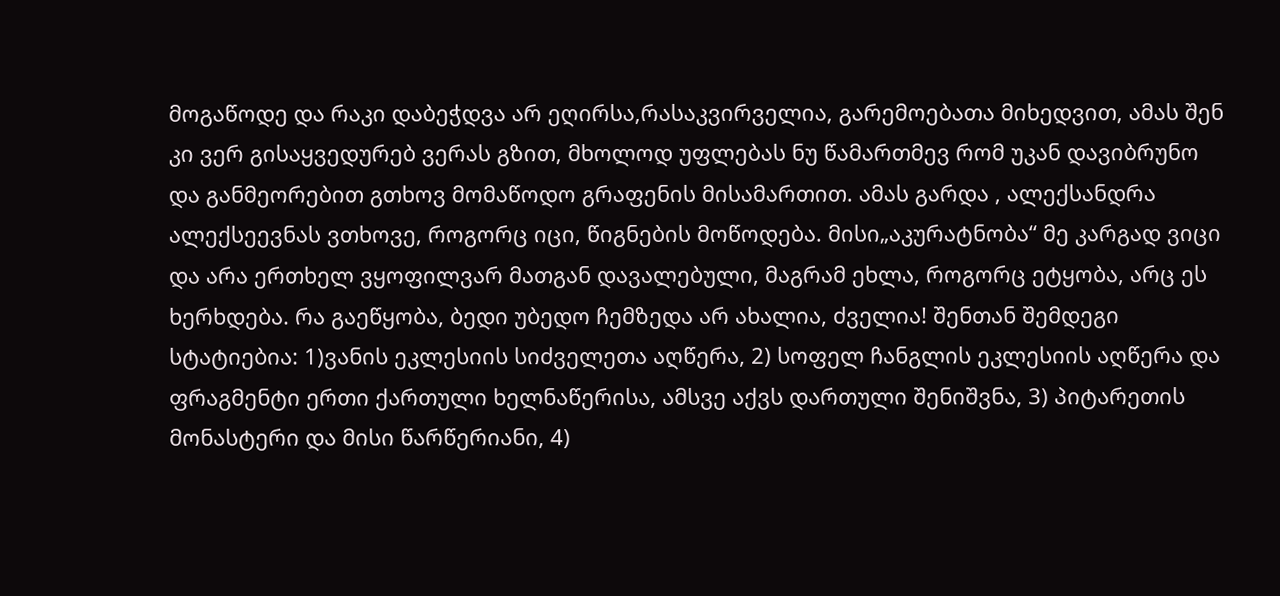მოგაწოდე და რაკი დაბეჭდვა არ ეღირსა,რასაკვირველია, გარემოებათა მიხედვით, ამას შენ კი ვერ გისაყვედურებ ვერას გზით, მხოლოდ უფლებას ნუ წამართმევ რომ უკან დავიბრუნო და განმეორებით გთხოვ მომაწოდო გრაფენის მისამართით. ამას გარდა , ალექსანდრა ალექსეევნას ვთხოვე, როგორც იცი, წიგნების მოწოდება. მისი„აკურატნობა“ მე კარგად ვიცი და არა ერთხელ ვყოფილვარ მათგან დავალებული, მაგრამ ეხლა, როგორც ეტყობა, არც ეს ხერხდება. რა გაეწყობა, ბედი უბედო ჩემზედა არ ახალია, ძველია! შენთან შემდეგი სტატიებია: 1)ვანის ეკლესიის სიძველეთა აღწერა, 2) სოფელ ჩანგლის ეკლესიის აღწერა და ფრაგმენტი ერთი ქართული ხელნაწერისა, ამსვე აქვს დართული შენიშვნა, 3) პიტარეთის მონასტერი და მისი წარწერიანი, 4)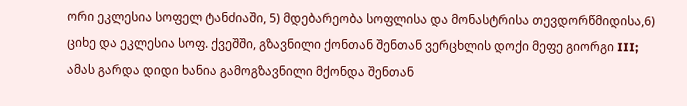ორი ეკლესია სოფელ ტანძიაში, 5) მდებარეობა სოფლისა და მონასტრისა თევდორწმიდისა,6) ციხე და ეკლესია სოფ. ქვეშში, გზავნილი ქონთან შენთან ვერცხლის დოქი მეფე გიორგი III; ამას გარდა დიდი ხანია გამოგზავნილი მქონდა შენთან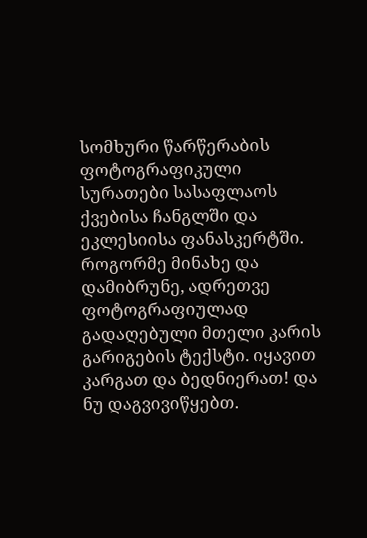სომხური წარწერაბის ფოტოგრაფიკული სურათები სასაფლაოს ქვებისა ჩანგლში და ეკლესიისა ფანასკერტში. როგორმე მინახე და დამიბრუნე, ადრეთვე ფოტოგრაფიულად გადაღებული მთელი კარის გარიგების ტექსტი. იყავით კარგათ და ბედნიერათ! და ნუ დაგვივიწყებთ.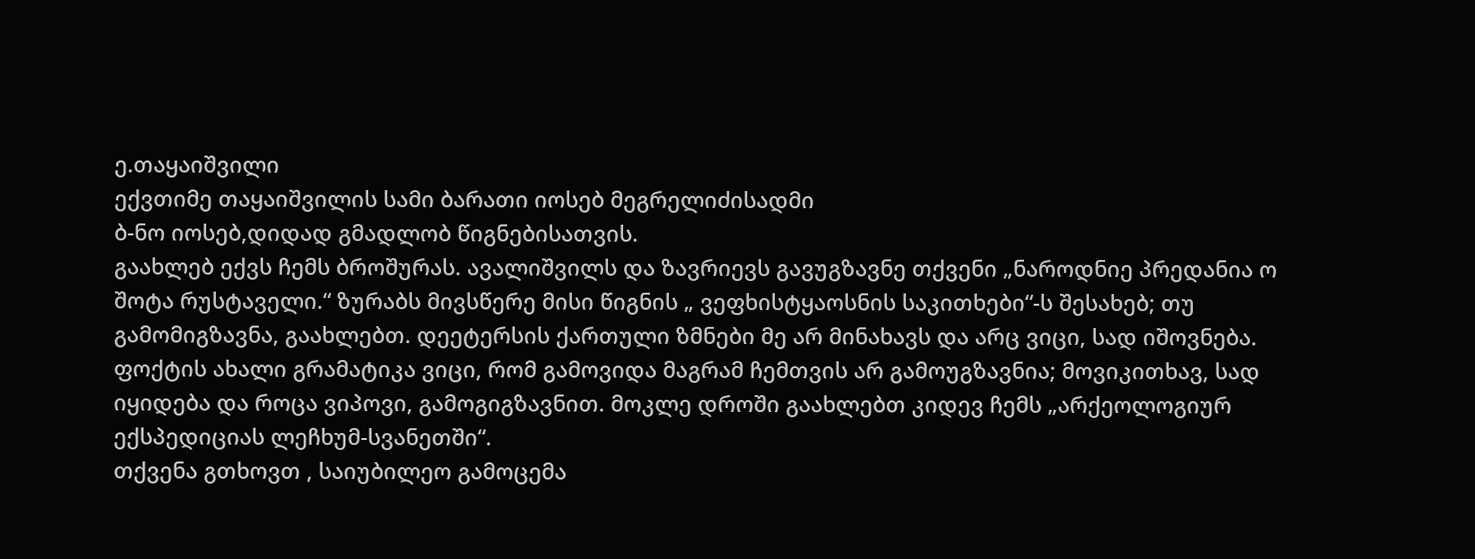ე.თაყაიშვილი
ექვთიმე თაყაიშვილის სამი ბარათი იოსებ მეგრელიძისადმი
ბ-ნო იოსებ,დიდად გმადლობ წიგნებისათვის.
გაახლებ ექვს ჩემს ბროშურას. ავალიშვილს და ზავრიევს გავუგზავნე თქვენი „ნაროდნიე პრედანია ო შოტა რუსტაველი.“ ზურაბს მივსწერე მისი წიგნის „ ვეფხისტყაოსნის საკითხები“-ს შესახებ; თუ გამომიგზავნა, გაახლებთ. დეეტერსის ქართული ზმნები მე არ მინახავს და არც ვიცი, სად იშოვნება. ფოქტის ახალი გრამატიკა ვიცი, რომ გამოვიდა მაგრამ ჩემთვის არ გამოუგზავნია; მოვიკითხავ, სად იყიდება და როცა ვიპოვი, გამოგიგზავნით. მოკლე დროში გაახლებთ კიდევ ჩემს „არქეოლოგიურ ექსპედიციას ლეჩხუმ-სვანეთში“.
თქვენა გთხოვთ , საიუბილეო გამოცემა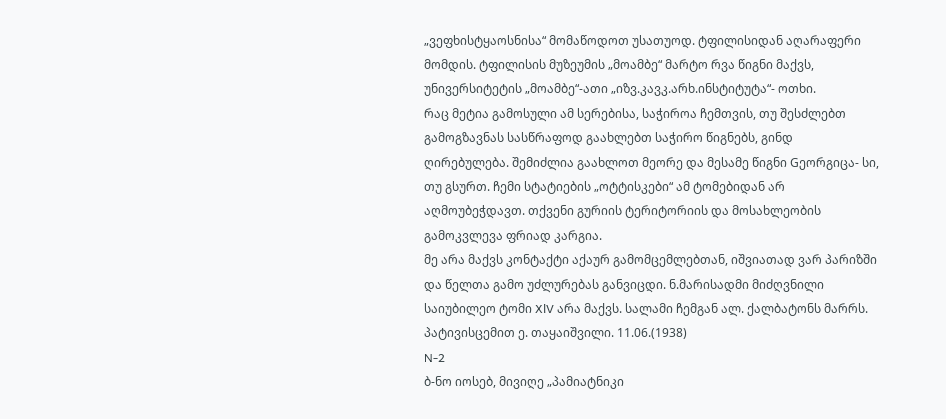„ვეფხისტყაოსნისა“ მომაწოდოთ უსათუოდ. ტფილისიდან აღარაფერი მომდის. ტფილისის მუზეუმის „მოამბე“ მარტო რვა წიგნი მაქვს, უნივერსიტეტის „მოამბე“-ათი „იზვ.კავკ.არხ.ინსტიტუტა“- ოთხი.
რაც მეტია გამოსული ამ სერებისა, საჭიროა ჩემთვის, თუ შესძლებთ გამოგზავნას სასწრაფოდ გაახლებთ საჭირო წიგნებს, გინდ ღირებულება. შემიძლია გაახლოთ მეორე და მესამე წიგნი Gეორგიცა- სი, თუ გსურთ. ჩემი სტატიების „ოტტისკები“ ამ ტომებიდან არ აღმოუბეჭდავთ. თქვენი გურიის ტერიტორიის და მოსახლეობის გამოკვლევა ფრიად კარგია.
მე არა მაქვს კონტაქტი აქაურ გამომცემლებთან, იშვიათად ვარ პარიზში და წელთა გამო უძლურებას განვიცდი. ნ.მარისადმი მიძღვნილი საიუბილეო ტომი XlV არა მაქვს. სალამი ჩემგან ალ. ქალბატონს მარრს. პატივისცემით ე. თაყაიშვილი. 11.06.(1938)
N-2
ბ-ნო იოსებ, მივიღე „პამიატნიკი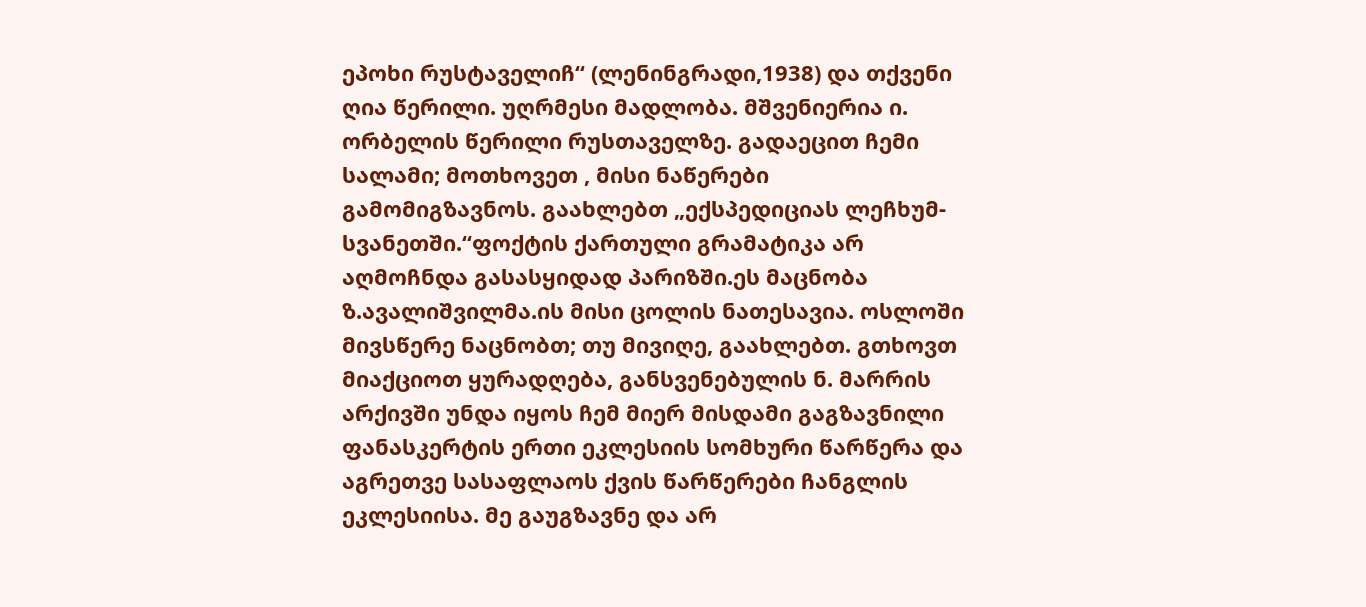ეპოხი რუსტაველიჩ“ (ლენინგრადი,1938) და თქვენი ღია წერილი. უღრმესი მადლობა. მშვენიერია ი. ორბელის წერილი რუსთაველზე. გადაეცით ჩემი სალამი; მოთხოვეთ , მისი ნაწერები გამომიგზავნოს. გაახლებთ „ექსპედიციას ლეჩხუმ-სვანეთში.“ფოქტის ქართული გრამატიკა არ აღმოჩნდა გასასყიდად პარიზში.ეს მაცნობა ზ.ავალიშვილმა.ის მისი ცოლის ნათესავია. ოსლოში მივსწერე ნაცნობთ; თუ მივიღე, გაახლებთ. გთხოვთ მიაქციოთ ყურადღება, განსვენებულის ნ. მარრის არქივში უნდა იყოს ჩემ მიერ მისდამი გაგზავნილი ფანასკერტის ერთი ეკლესიის სომხური წარწერა და აგრეთვე სასაფლაოს ქვის წარწერები ჩანგლის ეკლესიისა. მე გაუგზავნე და არ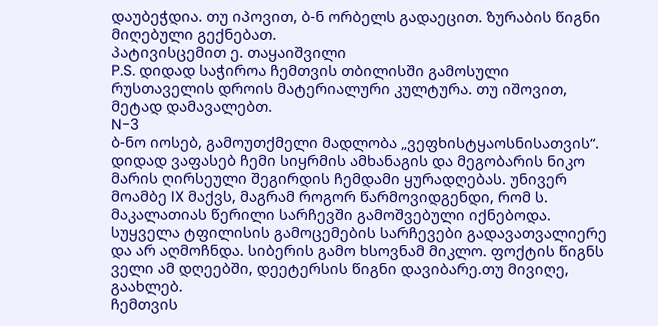დაუბეჭდია. თუ იპოვით, ბ-ნ ორბელს გადაეცით. ზურაბის წიგნი მიღებული გექნებათ.
პატივისცემით ე. თაყაიშვილი
P.S. დიდად საჭიროა ჩემთვის თბილისში გამოსული რუსთაველის დროის მატერიალური კულტურა. თუ იშოვით, მეტად დამავალებთ.
N-3
ბ-ნო იოსებ, გამოუთქმელი მადლობა „ვეფხისტყაოსნისათვის“. დიდად ვაფასებ ჩემი სიყრმის ამხანაგის და მეგობარის ნიკო მარის ღირსეული შეგირდის ჩემდამი ყურადღებას. უნივერ მოამბე IX მაქვს, მაგრამ როგორ წარმოვიდგენდი, რომ ს. მაკალათიას წერილი სარჩევში გამოშვებული იქნებოდა.
სუყველა ტფილისის გამოცემების სარჩევები გადავათვალიერე და არ აღმოჩნდა. სიბერის გამო ხსოვნამ მიკლო. ფოქტის წიგნს ველი ამ დღეებში, დეეტერსის წიგნი დავიბარე.თუ მივიღე, გაახლებ.
ჩემთვის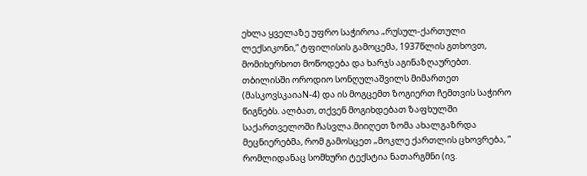ეხლა ყველაზე უფრო საჭიროა „რუსულ-ქართული ლექსიკონი,“ ტფილისის გამოცემა, 1937წლის გთხოვთ, მომიხერხოთ მოწოდება და ხარჯს აგინაზღაურებთ. თბილისში ოროდიო სონღულაშვილს მიმართეთ (მასკოვსკაიაN-4) და ის მოგცემთ ზოგიერთ ჩემთვის საჭირო წიგნებს. ალბათ, თქვენ მოგიხდებათ ზაფხულში საქართველოში ჩასვლა.მიიღეთ ზომა ახალგაზრდა მეცნიერებმა, რომ გამოსცეთ „მოკლე ქართლის ცხოვრება, “ რომლიდანაც სომხური ტექსტია ნათარგმნი (ივ.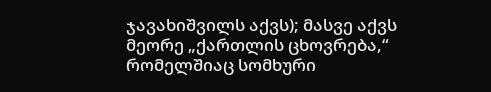ჯავახიშვილს აქვს); მასვე აქვს მეორე „ქართლის ცხოვრება,“ რომელშიაც სომხური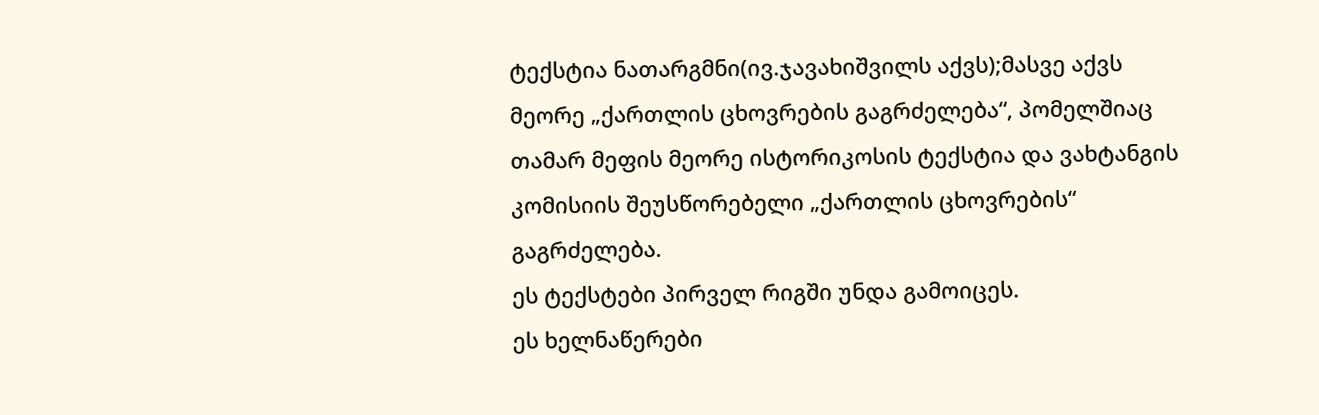ტექსტია ნათარგმნი(ივ.ჯავახიშვილს აქვს);მასვე აქვს მეორე „ქართლის ცხოვრების გაგრძელება“, პომელშიაც თამარ მეფის მეორე ისტორიკოსის ტექსტია და ვახტანგის კომისიის შეუსწორებელი „ქართლის ცხოვრების“ გაგრძელება.
ეს ტექსტები პირველ რიგში უნდა გამოიცეს.
ეს ხელნაწერები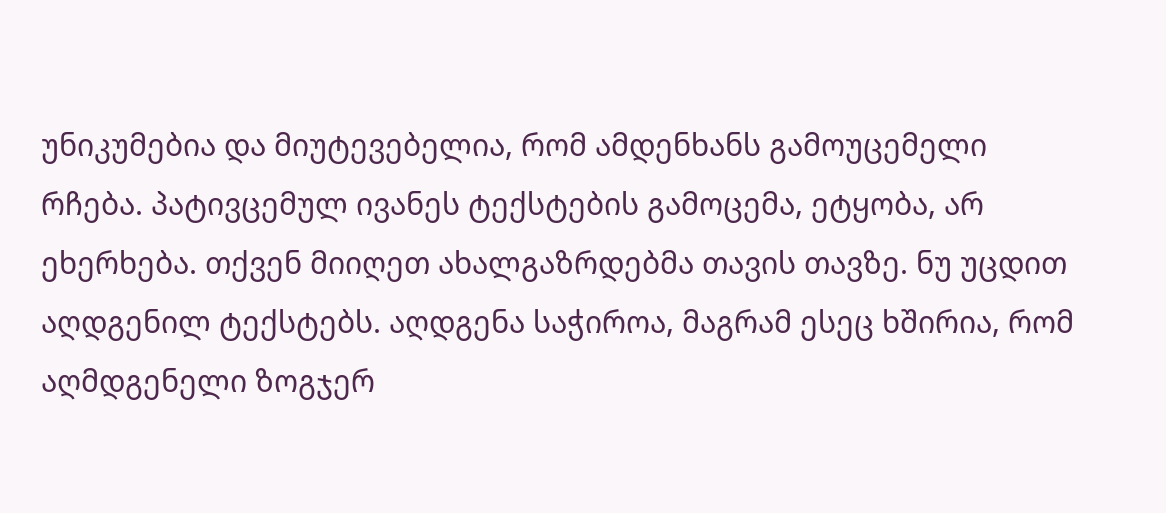უნიკუმებია და მიუტევებელია, რომ ამდენხანს გამოუცემელი რჩება. პატივცემულ ივანეს ტექსტების გამოცემა, ეტყობა, არ ეხერხება. თქვენ მიიღეთ ახალგაზრდებმა თავის თავზე. ნუ უცდით აღდგენილ ტექსტებს. აღდგენა საჭიროა, მაგრამ ესეც ხშირია, რომ აღმდგენელი ზოგჯერ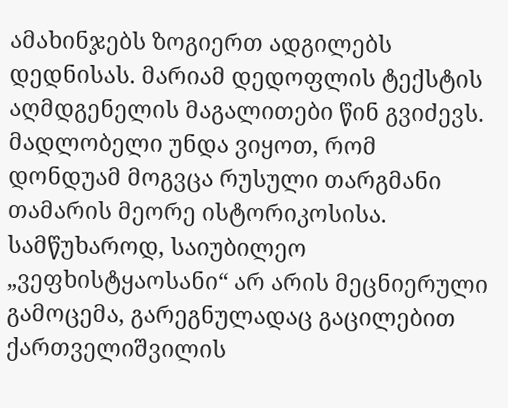ამახინჯებს ზოგიერთ ადგილებს დედნისას. მარიამ დედოფლის ტექსტის აღმდგენელის მაგალითები წინ გვიძევს. მადლობელი უნდა ვიყოთ, რომ დონდუამ მოგვცა რუსული თარგმანი თამარის მეორე ისტორიკოსისა.
სამწუხაროდ, საიუბილეო „ვეფხისტყაოსანი“ არ არის მეცნიერული გამოცემა, გარეგნულადაც გაცილებით ქართველიშვილის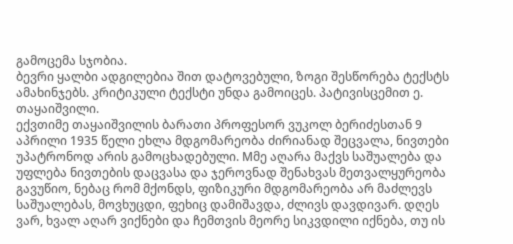გამოცემა სჯობია.
ბევრი ყალბი ადგილებია შით დატოვებული, ზოგი შესწორება ტექსტს ამახინჯებს. კრიტიკული ტექსტი უნდა გამოიცეს. პატივისცემით ე. თაყაიშვილი.
ექვთიმე თაყაიშვილის ბარათი პროფესორ ვუკოლ ბერიძესთან 9 აპრილი 1935 წელი ეხლა მდგომარეობა ძირიანად შეცვალა, ნივთები უპატრონოდ არის გამოცხადებული. Mმე აღარა მაქვს საშუალება და უფლება ნივთების დაცვასა და ჯეროვნად შენახვას მეთვალყურეობა გავუწიო, ნებაც რომ მქონდს, ფიზიკური მდგომარეობა არ მაძლევს საშუალებას, მოვხუცდი, ფეხიც დამიშავდა, ძლივს დავდივარ. დღეს ვარ, ხვალ აღარ ვიქნები და ჩემთვის მეორე სიკვდილი იქნება, თუ ის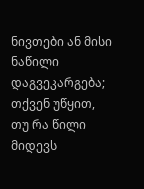ნივთები ან მისი ნაწილი დაგვეკარგება; თქვენ უწყით, თუ რა წილი მიდევს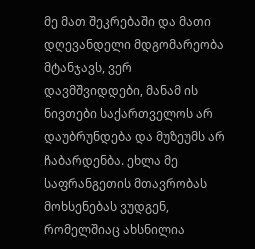მე მათ შეკრებაში და მათი დღევანდელი მდგომარეობა მტანჯავს, ვერ დავმშვიდდები, მანამ ის ნივთები საქართველოს არ დაუბრუნდება და მუზეუმს არ ჩაბარდენბა. ეხლა მე საფრანგეთის მთავრობას მოხსენებას ვუდგენ, რომელშიაც ახსნილია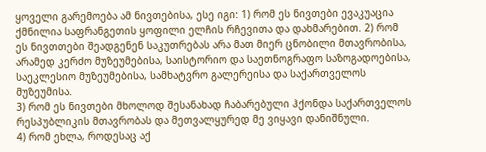ყოველი გარემოება ამ ნივთებისა, ესე იგი: 1) რომ ეს ნივთები ევაკუაცია ქმნილია საფრანგეთის ყოფილი ელჩის რჩევითა და დახმარებით. 2) რომ ეს ნივთთები შეადგენენ საკუთრებას არა მათ მიერ ცნობილი მთავრობისა, არამედ კერძო მუზეუმებისა, საისტორიო და საეთნოგრაფო საზოგადოებისა, საეკლესიო მუზეუმებისა, სამხატვრო გალერეისა და საქართველოს მუზეუმისა.
3) რომ ეს ნივთები მხოლოდ შესანახად ჩაბარებული ჰქონდა საქართველოს რესპუბლიკის მთავრობას და მეთვალყურედ მე ვიყავი დანიშნული.
4) რომ ეხლა, როდესაც აქ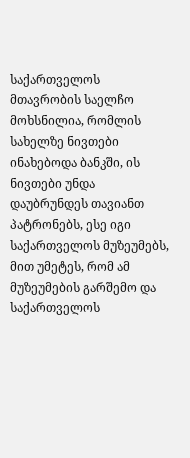საქართველოს მთავრობის საელჩო მოხსნილია, რომლის სახელზე ნივთები ინახებოდა ბანკში, ის ნივთები უნდა დაუბრუნდეს თავიანთ პატრონებს, ესე იგი საქართველოს მუზეუმებს, მით უმეტეს, რომ ამ მუზეუმების გარშემო და საქართველოს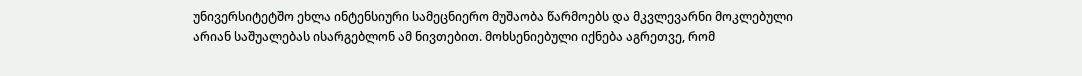უნივერსიტეტშო ეხლა ინტენსიური სამეცნიერო მუშაობა წარმოებს და მკვლევარნი მოკლებული არიან საშუალებას ისარგებლონ ამ ნივთებით. მოხსენიებული იქნება აგრეთვე, რომ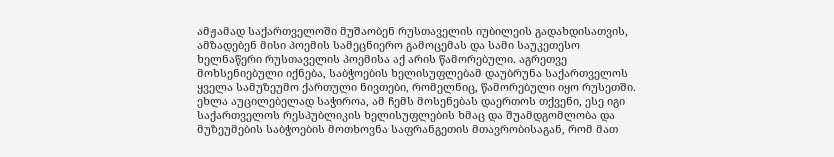ამჟამად საქართველოში მუშაობენ რუსთაველის იუბილეის გადახდისათვის, ამზადებენ მისი პოემის სამეცნიერო გამოცემას და სამი საუკეთესო ხელნაწერი რუსთაველის პოემისა აქ არის წამორებული. აგრეთვე მოხსენიებული იქნება, საბჭოების ხელისუფლებამ დაუბრუნა საქართველოს ყველა სამუზეუმო ქართული ნივთები, რომელნიც, წამორებული იყო რუსეთში. ეხლა აუცილებელად საჭიროა, ამ ჩემს მოსენებას დაერთოს თქვენი, ესე იგი საქართველოს რესპუბლიკის ხელისუფლების ხმაც და შუამდგომლობა და მუზეუმების საბჭოების მოთხოვნა საფრანგეთის მთავრობისაგან, რომ მათ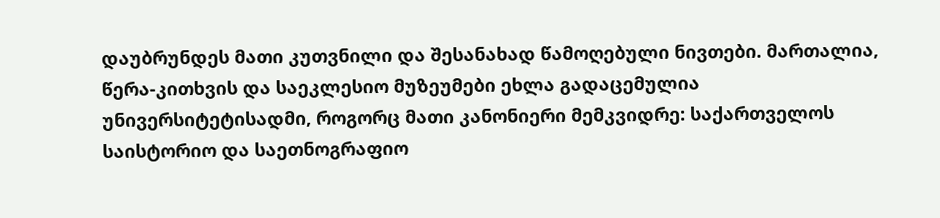დაუბრუნდეს მათი კუთვნილი და შესანახად წამოღებული ნივთები. მართალია, წერა-კითხვის და საეკლესიო მუზეუმები ეხლა გადაცემულია უნივერსიტეტისადმი, როგორც მათი კანონიერი მემკვიდრე: საქართველოს საისტორიო და საეთნოგრაფიო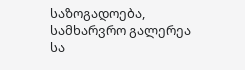საზოგადოება, სამხარვრო გალერეა სა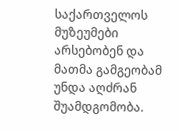საქართველოს მუზეუმები არსებობენ და მათმა გამგეობამ უნდა აღძრან შუამდგომობა.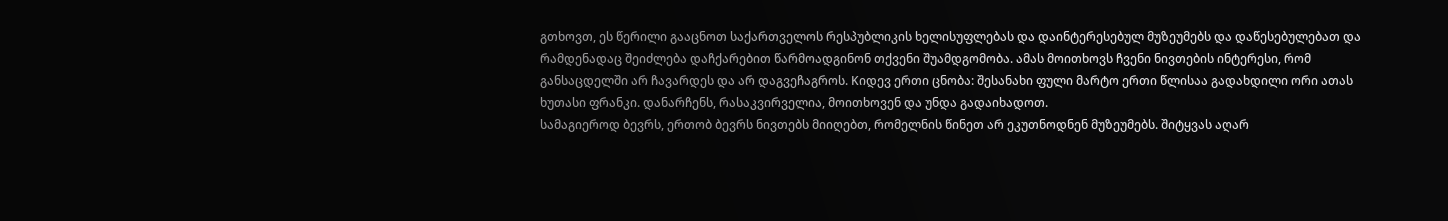გთხოვთ, ეს წერილი გააცნოთ საქართველოს რესპუბლიკის ხელისუფლებას და დაინტერესებულ მუზეუმებს და დაწესებულებათ და რამდენადაც შეიძლება დაჩქარებით წარმოადგინონ თქვენი შუამდგომობა. ამას მოითხოვს ჩვენი ნივთების ინტერესი, რომ განსაცდელში არ ჩავარდეს და არ დაგვეჩაგროს. Kიდევ ერთი ცნობა: შესანახი ფული მარტო ერთი წლისაა გადახდილი ორი ათას ხუთასი ფრანკი. დანარჩენს, რასაკვირველია, მოითხოვენ და უნდა გადაიხადოთ.
სამაგიეროდ ბევრს, ერთობ ბევრს ნივთებს მიიღებთ, რომელნის წინეთ არ ეკუთნოდნენ მუზეუმებს. შიტყვას აღარ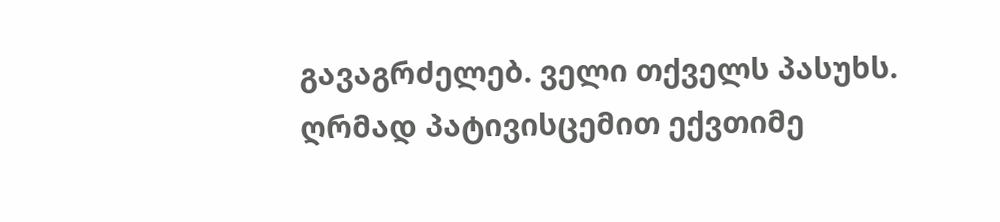გავაგრძელებ. ველი თქველს პასუხს.
ღრმად პატივისცემით ექვთიმე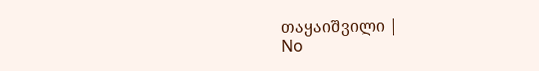თაყაიშვილი |
No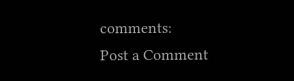comments:
Post a Comment